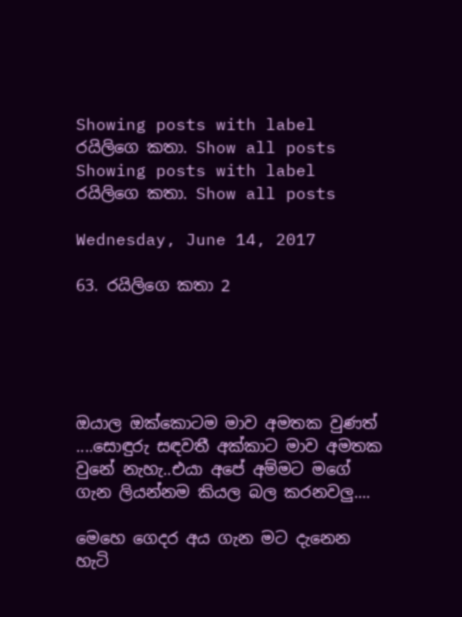Showing posts with label රයිලිගෙ කතා. Show all posts
Showing posts with label රයිලිගෙ කතා. Show all posts

Wednesday, June 14, 2017

63. රයිලිගෙ කතා 2





ඔයාල ඔක්කොටම මාව අමතක වුණත් ....සොඳුරු සඳවතී අක්කාට මාව අමතක වුනේ නැහැ..එයා අපේ අම්මට මගේ ගැන ලියන්නම කියල බල කරනවලු....

මෙහෙ ගෙදර අය ගැන මට දැනෙන හැටි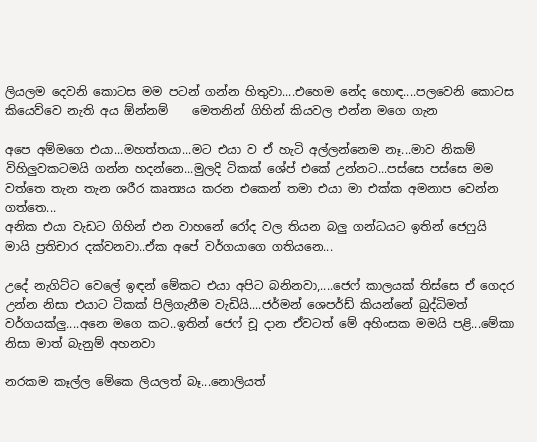ලියලම දෙවනි කොටස මම පටන් ගන්න හිතුවා....එහෙම නේද හොඳ....පලවෙනි කොටස කියෙව්වෙ නැති අය ඕන්නම්    මෙතනින් ගිහින් කියවල එන්න මගෙ ගැන

අපෙ අම්මගෙ එයා...මහත්තයා...මට එයා ව ඒ හැටි අල්ලන්නෙම නෑ...මාව නිකම් විහිලුවකටමයි ගන්න හදන්නෙ...මුලදි ටිකක් ශේප් එකේ උන්නට...පස්සෙ පස්සෙ මම වත්තෙ තැන තැන ශරීර කෘත්‍යය කරන එකෙන් තමා එයා මා එක්ක අමනාප වෙන්න ගත්තෙ...
අනික එයා වැඩට ගිහින් එන වාහනේ රෝද වල තියන බලු ගන්ධයට ඉතින් ජෙෆුයි මායි ප්‍රතිචාර දක්වනවා..ඒක අපේ වර්ගයාගෙ ගතියනෙ...

උදේ නැගිට්ට වෙලේ ඉඳන් මේකට එයා අපිට බනිනවා,....ජෙෆ් කාලයක් තිස්සෙ ඒ ගෙදර උන්න නිසා එයාට ටිකක් පිලිගැනීම වැඩියි....ජර්මන් ශෙපර්ඩ් කියන්නේ බුද්ධිමත් වර්ගයක්ලු....අනෙ මගෙ කට..ඉතින් ජෙෆ් චූ දාන ඒවටත් මේ අහිංසක මමයි පළි...මේකා නිසා මාත් බැනුම් අහනවා

නරකම කෑල්ල මේකෙ ලියලත් බෑ...නොලියත්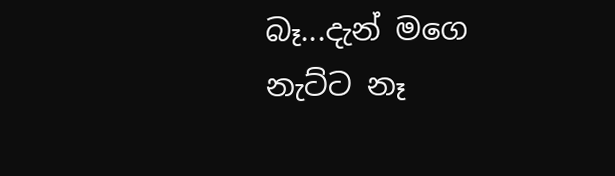බෑ...දැන් මගෙ නැට්ට නෑ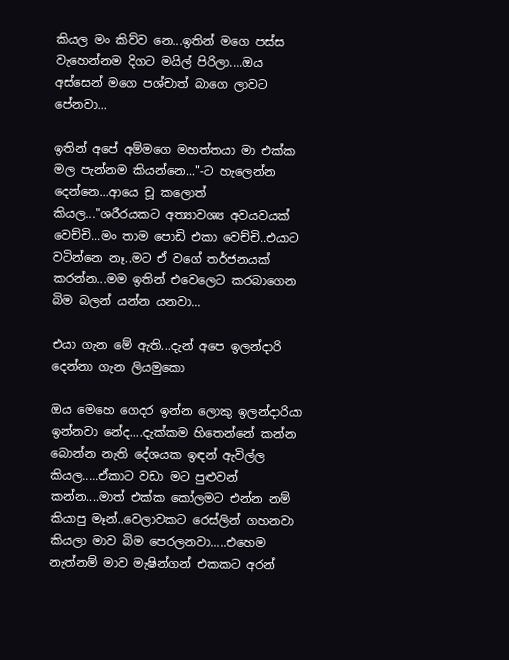කියල මං කිව්ව නෙ...ඉතින් මගෙ පස්ස වැහෙන්නම දිගට මයිල් පිරිලා....ඔය අස්සෙන් මගෙ පශ්චාත් බාගෙ ලාවට පේනවා...

ඉතින් අපේ අම්මගෙ මහත්තයා මා එක්ක මල පැන්නම කියන්නෙ..."-ට හැලෙන්න දෙන්නෙ...ආයෙ චූ කලොත් කියල..."ශරීරයකට අත්‍යාවශ්‍ය අවයවයක් වෙච්චි...මං තාම පොඩි එකා වෙච්චි..එයාට වටින්නෙ නෑ..මට ඒ වගේ තර්ජනයක් කරන්න...මම ඉතින් එවෙලෙට කරබාගෙන බිම බලන් යන්න යනවා...

එයා ගැන මේ ඇති...දැන් අපෙ ඉලන්දාරි දෙන්නා ගැන ලියමුකො

ඔය මෙහෙ ගෙදර ඉන්න ලොකු ඉලන්දාරියා ඉන්නවා නේද....දැක්කම හිතෙන්නේ කන්න බොන්න නැති දේශයක ඉඳන් ඇවිල්ල කියල.....ඒකාට වඩා මට පුළුවන් කන්න....මාත් එක්ක කෝලමට එන්න නම් කියාපු මෑන්..වෙලාවකට රෙස්ලින් ගහනවා කියලා මාව බිම පෙරලනවා.....එහෙම නැත්නම් මාව මැෂින්ගන් එකකට අරන්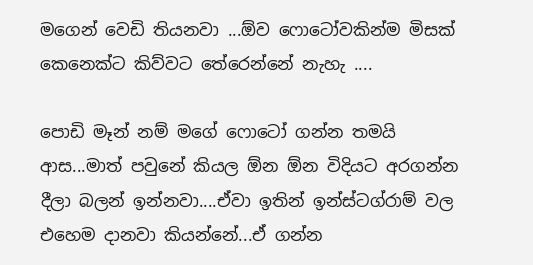මගෙන් වෙඩි තියනවා ...ඕව ෆොටෝවකින්ම මිසක් කෙනෙක්ට කිව්වට තේරෙන්නේ නැහැ ....

පොඩි මෑන් නම් මගේ ෆොටෝ ගන්න තමයි ආස...මාත් පවුනේ කියල ඕන ඕන විදියට අරගන්න දීලා බලන් ඉන්නවා....ඒවා ඉතින් ඉන්ස්ටග්රාම් වල එහෙම දානවා කියන්නේ...ඒ ගන්න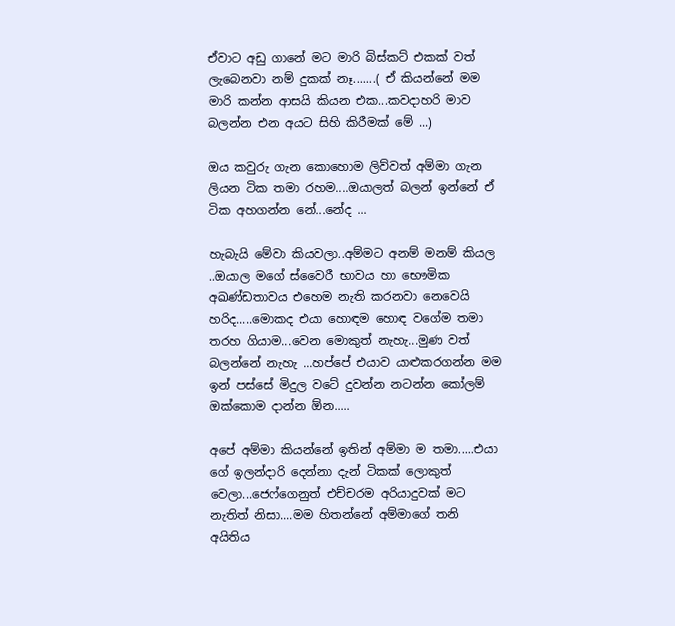ඒවාට අඩු ගානේ මට මාරි බිස්කට් එකක් වත් ලැබෙනවා නම් දුකක් නෑ.......( ඒ කියන්නේ මම මාරි කන්න ආසයි කියන එක...කවදාහරි මාව බලන්න එන අයට සිහි කිරීමක් මේ ...)

ඔය කවුරු ගැන කොහොම ලිව්වත් අම්මා ගැන ලියන ටික තමා රහම....ඔයාලත් බලන් ඉන්නේ ඒ ටික අහගන්න නේ...නේද ...

හැබැයි මේවා කියවලා..අම්මට අනම් මනම් කියල ..ඔයාල මගේ ස්වෛරී භාවය හා භෞමික අඛණ්ඩතාවය එහෙම නැති කරනවා නෙවෙයි හරිද.....මොකද එයා හොඳම හොඳ වගේම තමා තරහ ගියාම...වෙන මොකුත් නැහැ...මුණ වත් බලන්නේ නැහැ ...හප්පේ එයාව යාළුකරගන්න මම ඉන් පස්සේ මිදුල වටේ දුවන්න නටන්න කෝලම් ඔක්කොම දාන්න ඕන.....

අපේ අම්මා කියන්නේ ඉතින් අම්මා ම තමා.....එයා ගේ ඉලන්දාරි දෙන්නා දැන් ටිකක් ලොකුත් වෙලා...ජෙෆ්ගෙනුත් එච්චරම අරියාදුවක් මට නැතිත් නිසා....මම හිතන්නේ අම්මාගේ තනි අයිතිය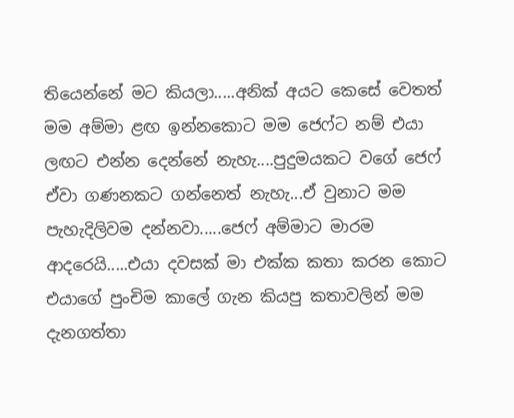තියෙන්නේ මට කියලා.....අනික් අයට කෙසේ වෙතත් මම අම්මා ළඟ ඉන්නකොට මම ජෙෆ්ට නම් එයා ලඟට එන්න දෙන්නේ නැහැ....පුදුමයකට වගේ ජෙෆ් ඒවා ගණනකට ගන්නෙත් නැහැ...ඒ වුනාට මම පැහැදිලිවම දන්නවා.....ජෙෆ් අම්මාට මාරම ආදරෙයි.....එයා දවසක් මා එක්ක කතා කරන කොට එයාගේ පුංචිම කාලේ ගැන කියපු කතාවලින් මම දැනගත්තා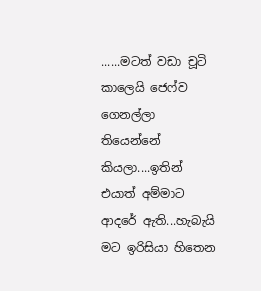......මටත් වඩා චූටි කාලෙයි ජෙෆ්ව ගෙනල්ලා තියෙන්නේ කියලා....ඉතින් එයාත් අම්මාට ආදරේ ඇති...හැබැයි මට ඉරිසියා හිතෙන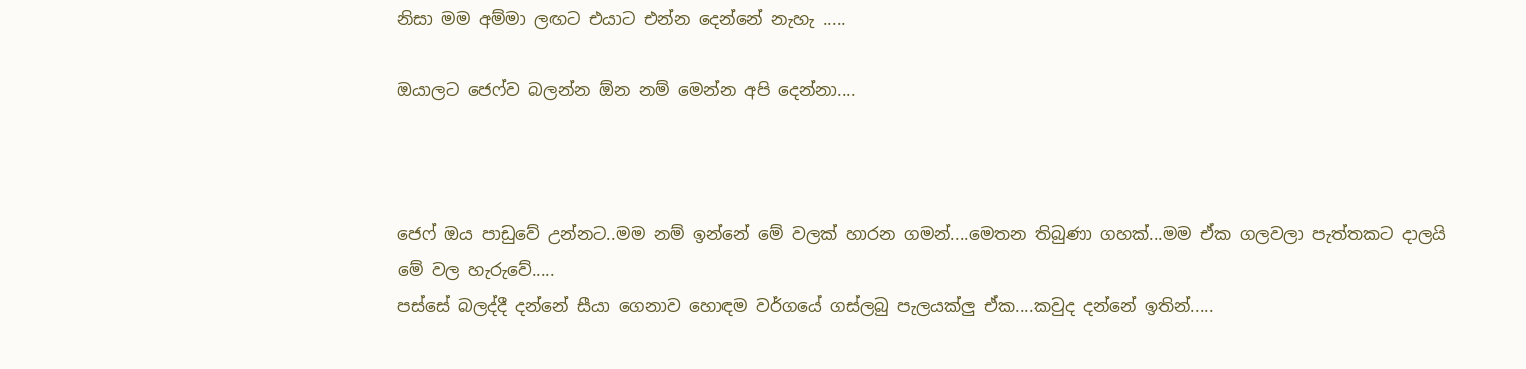නිසා මම අම්මා ලඟට එයාට එන්න දෙන්නේ නැහැ .....

ඔයාලට ජෙෆ්ව බලන්න ඕන නම් මෙන්න අපි දෙන්නා....



ජෙෆ් ඔය පාඩුවේ උන්නට..මම නම් ඉන්නේ මේ වලක් හාරන ගමන්....මෙතන තිබුණා ගහක්...මම ඒක ගලවලා පැත්තකට දාලයි මේ වල හැරුවේ.....
පස්සේ බලද්දී දන්නේ සීයා ගෙනාව හොඳම වර්ගයේ ගස්ලබු පැලයක්ලු ඒක....කවුද දන්නේ ඉතින්.....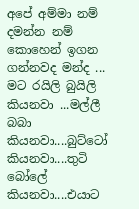අපේ අම්මා නම් දමන්න නම් කොහෙන් ඉගන ගන්නවද මන්ද ...  මට රයිලි බුයිලි කියනවා ...මල්ලී බබා කියනවා....බුට්ටෝ කියනවා....තුටි බෝලේ කියනවා....එයාට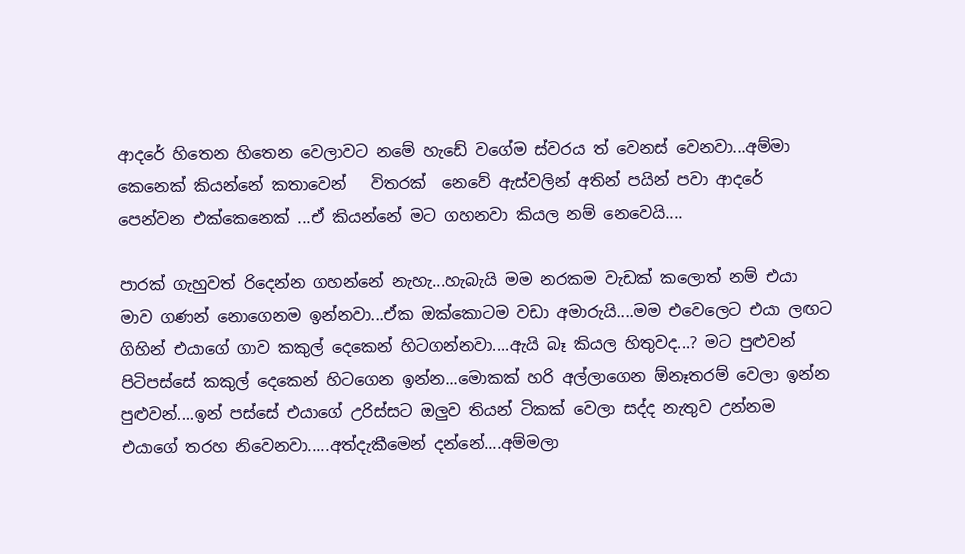ආදරේ හිතෙන හිතෙන වෙලාවට නමේ හැඩේ වගේම ස්වරය ත් වෙනස් වෙනවා...අම්මා කෙනෙක් කියන්නේ කතාවෙන්   විතරක්  නෙවේ ඇස්වලින් අතින් පයින් පවා ආදරේ පෙන්වන එක්කෙනෙක් ...ඒ කියන්නේ මට ගහනවා කියල නම් නෙවෙයි....

පාරක් ගැහුවත් රිදෙන්න ගහන්නේ නැහැ...හැබැයි මම නරකම වැඩක් කලොත් නම් එයා මාව ගණන් නොගෙනම ඉන්නවා...ඒක ඔක්කොටම වඩා අමාරුයි....මම එවෙලෙට එයා ලඟට ගිහින් එයාගේ ගාව කකුල් දෙකෙන් හිටගන්නවා....ඇයි බෑ කියල හිතුවද...? මට පුළුවන් පිටිපස්සේ කකුල් දෙකෙන් හිටගෙන ඉන්න...මොකක් හරි අල්ලාගෙන ඕනෑතරම් වෙලා ඉන්න පුළුවන්....ඉන් පස්සේ එයාගේ උරිස්සට ඔලුව තියන් ටිකක් වෙලා සද්ද නැතුව උන්නම එයාගේ තරහ නිවෙනවා.....අත්දැකීමෙන් දන්නේ....අම්මලා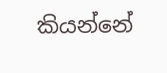කියන්නේ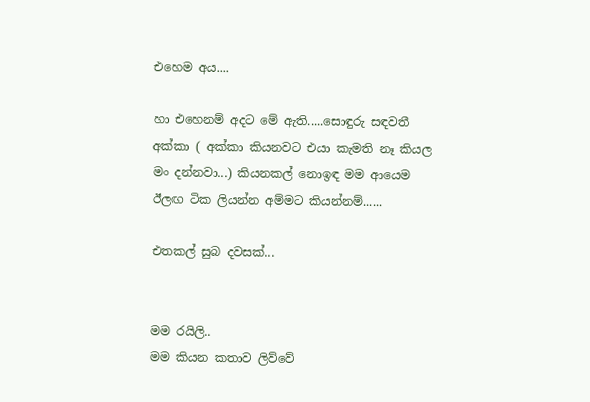එහෙම අය....

හා එහෙනම් අදට මේ ඇති.....සොඳුරු සඳවතී අක්කා ( අක්කා කියනවට එයා කැමති නෑ කියල මං දන්නවා...) කියනකල් නොඉඳ මම ආයෙම ඊලඟ ටික ලියන්න අම්මට කියන්නම්......

එතකල් සුබ දවසක්...


මම රයිලි..
මම කියන කතාව ලිව්වේ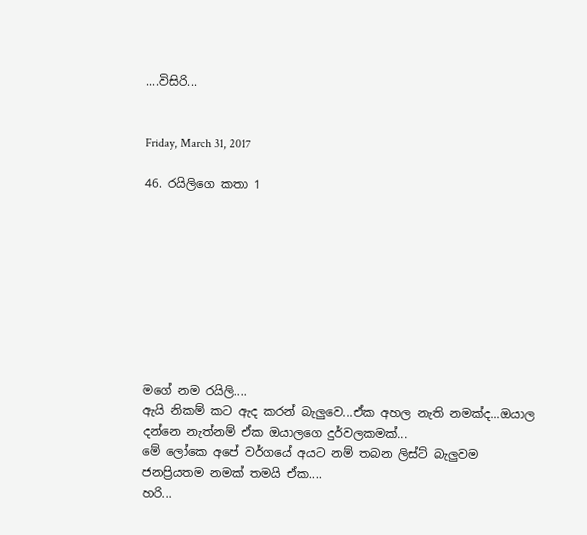....විසිරි...


Friday, March 31, 2017

46. රයිලිගෙ කතා 1









මගේ නම රයිලි....
ඇයි නිකම් කට ඇද කරන් බැලුවෙ...ඒක අහල නැති නමක්ද...ඔයාල දන්නෙ නැත්නම් ඒක ඔයාලගෙ දුර්වලකමක්...
මේ ලෝකෙ අපේ වර්ගයේ අයට නම් තබන ලිස්ට් බැලුවම ජනප්‍රියතම නමක් තමයි ඒක....
හරි...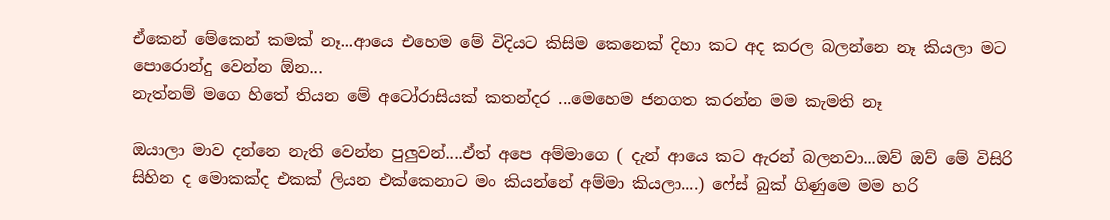ඒකෙන් මේකෙන් කමක් නෑ...ආයෙ එහෙම මේ විදියට කිසිම කෙනෙක් දිහා කට අද කරල බලන්නෙ නෑ කියලා මට පොරොන්දු වෙන්න ඕන...
නැත්නම් මගෙ හිතේ තියන මේ අටෝරාසියක් කතන්දර ...මෙහෙම ජනගත කරන්න මම කැමති නෑ

ඔයාලා මාව දන්නෙ නැති වෙන්න පුලුවන්....ඒත් අපෙ අම්මාගෙ ( දැන් ආයෙ කට ඇරන් බලනවා...ඔව් ඔව් මේ විසිරි සිහින ද මොකක්ද එකක් ලියන එක්කෙනාට මං කියන්නේ අම්මා කියලා....) ෆේස් බුක් ගිණුමෙ මම හරි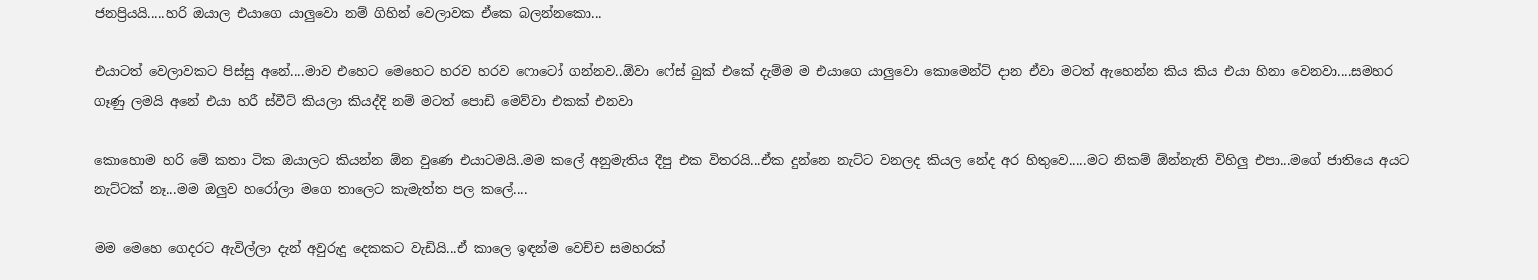ජනප්‍රියයි.....හරි ඔයාල එයාගෙ යාලුවො නම් ගිහින් වෙලාවක ඒකෙ බලන්නකො...

එයාටත් වෙලාවකට පිස්සු අනේ....මාව එහෙට මෙහෙට හරව හරව ෆොටෝ ගන්නව..ඕවා ෆේස් බුක් එකේ දැම්ම ම එයාගෙ යාලුවො කොමෙන්ට් දාන ඒවා මටත් ඇහෙන්න කිය කිය එයා හිනා වෙනවා....සමහර ගෑණු ලමයි අනේ එයා හරී ස්වීට් කියලා කියද්දි නම් මටත් පොඩි මෙව්වා එකක් එනවා

කොහොම හරි මේ කතා ටික ඔයාලට කියන්න ඕන වුණෙ එයාටමයි..මම කලේ අනුමැතිය දීපු එක විතරයි...ඒක දුන්නෙ නැට්ට වනලද කියල නේද අර හිතුවෙ.....මට නිකම් ඕන්නැති විහිලු එපා...මගේ ජාතියෙ අයට නැට්ටක් නෑ...මම ඔලුව හරෝලා මගෙ තාලෙට කැමැත්ත පල කලේ....

මම මෙහෙ ගෙදරට ඇවිල්ලා දැන් අවුරුදු දෙකකට වැඩියි...ඒ කාලෙ ඉඳන්ම වෙච්ච සමහරක්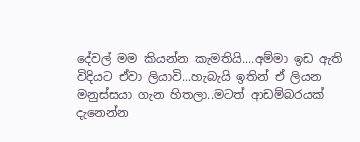දේවල් මම කියන්න කැමතියි....අම්මා ඉඩ ඇති විදියට ඒවා ලියාවි...හැබැයි ඉතින් ඒ ලියන මනුස්සයා ගැන හිතලා..මටත් ආඩම්බරයක් දැනෙන්න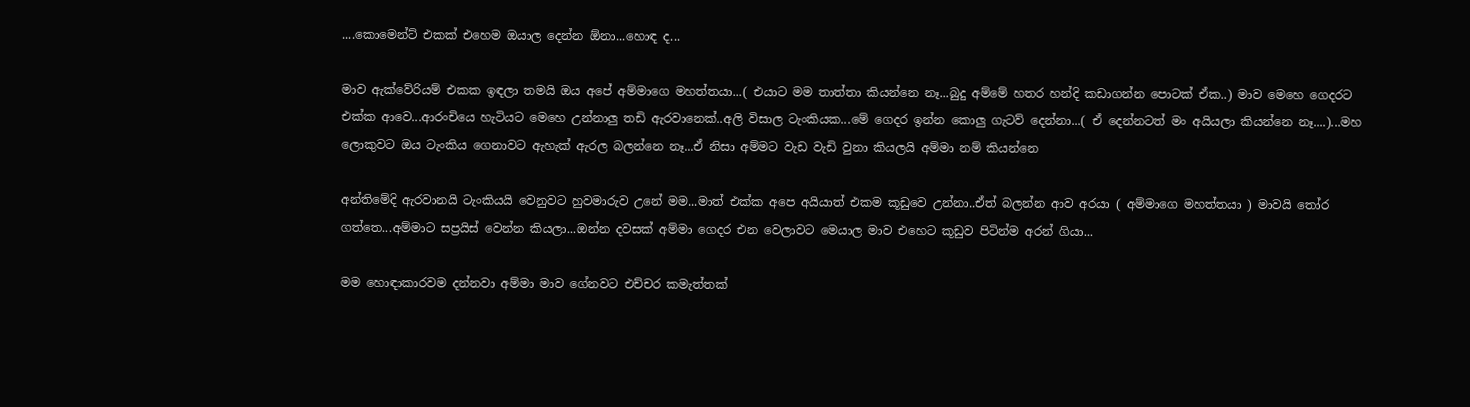....කොමෙන්ට් එකක් එහෙම ඔයාල දෙන්න ඕනා...හොඳ ද...

මාව ඇක්වේරියම් එකක ඉඳලා තමයි ඔය අපේ අම්මාගෙ මහත්තයා...( එයාට මම තාත්තා කියන්නෙ නෑ...බුදු අම්මේ හතර හන්දි කඩාගන්න පොටක් ඒක..) මාව මෙහෙ ගෙදරට එක්ක ආවෙ...ආරංචියෙ හැටියට මෙහෙ උන්නාලු තඩි ඇරවානෙක්..අලි විසාල ටැංකියක...මේ ගෙදර ඉන්න කොලු ගැටව් දෙන්නා...( ඒ දෙන්නටත් මං අයියලා කියන්නෙ නෑ....)...මහ ලොකුවට ඔය ටැංකිය ගෙනාවට ඇහැක් ඇරල බලන්නෙ නෑ...ඒ නිසා අම්මට වැඩ වැඩි වුනා කියලයි අම්මා නම් කියන්නෙ

අන්තිමේදි ඇරවානයි ටැංකියයි වෙනුවට හුවමාරුව උනේ මම...මාත් එක්ක අපෙ අයියාත් එකම කූඩුවෙ උන්නා..ඒත් බලන්න ආව අරයා ( අම්මාගෙ මහත්තයා ) මාවයි තෝර ගත්තෙ...අම්මාට සප්‍රයිස් වෙන්න කියලා...ඔන්න දවසක් අම්මා ගෙදර එන වෙලාවට මෙයාල මාව එහෙට කූඩුව පිටින්ම අරන් ගියා...

මම හොඳාකාරවම දන්නවා අම්මා මාව ගේනවට එච්චර කමැත්තක්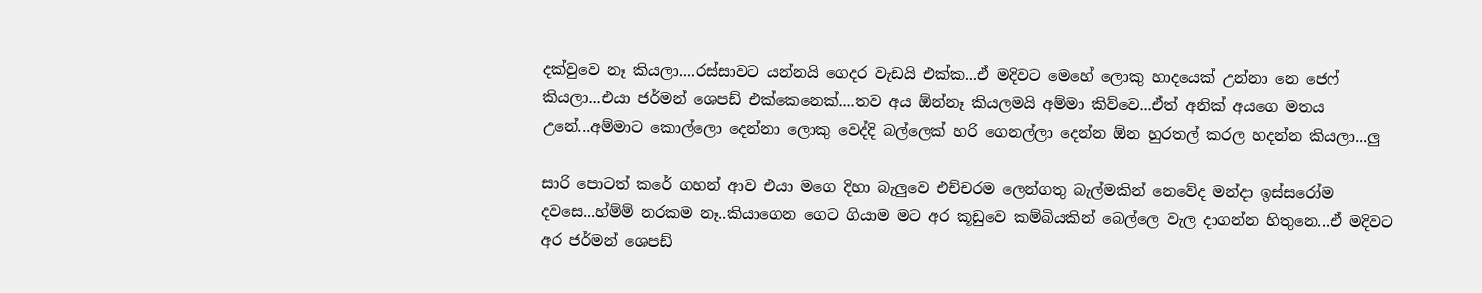දක්වුවෙ නෑ කියලා....රස්සාවට යන්නයි ගෙදර වැඩයි එක්ක...ඒ මදිවට මෙහේ ලොකු හාදයෙක් උන්නා නෙ ජෙෆ් කියලා...එයා ජර්මන් ශෙපඩ් එක්කෙනෙක්....තව අය ඕන්නෑ කියලමයි අම්මා කිව්වෙ...ඒත් අනික් අයගෙ මතය උනේ...අම්මාට කොල්ලො දෙන්නා ලොකු වෙද්දි බල්ලෙක් හරි ගෙනල්ලා දෙන්න ඕන හුරතල් කරල හදන්න කියලා...ලු

සාරි පොටත් කරේ ගහන් ආව එයා මගෙ දිහා බැලුවෙ එච්චරම ලෙන්ගතු බැල්මකින් නෙවේද මන්දා ඉස්සරෝම දවසෙ...හ්ම්ම් නරකම නෑ..කියාගෙන ගෙට ගියාම මට අර කූඩුවෙ කම්බියකින් බෙල්ලෙ වැල දාගන්න හිතුනෙ...ඒ මදිවට අර ජර්මන් ශෙපඩ්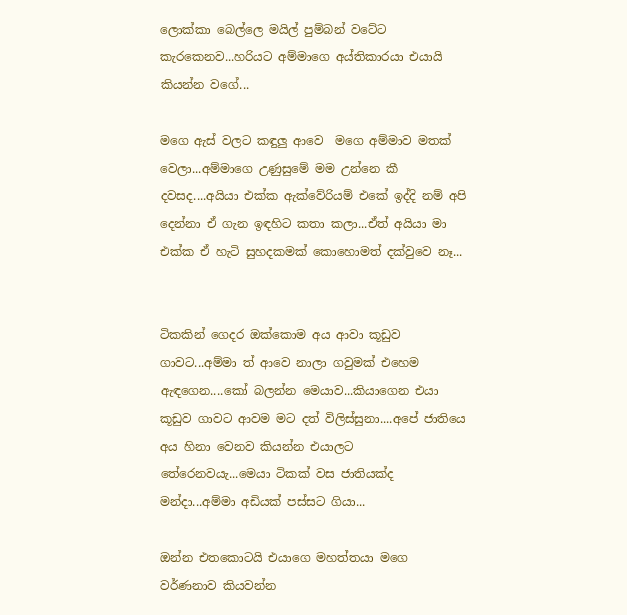ලොක්කා බෙල්ලෙ මයිල් පුම්බන් වටේට කැරකෙනව...හරියට අම්මාගෙ අය්තිකාරයා එයායි කියන්න වගේ...

මගෙ ඇස් වලට කඳුලු ආවෙ  මගෙ අම්මාව මතක් වෙලා...අම්මාගෙ උණුසුමේ මම උන්නෙ කී දවසද....අයියා එක්ක ඇක්වේරියම් එකේ ඉද්දි නම් අපි දෙන්නා ඒ ගැන ඉඳහිට කතා කලා...ඒත් අයියා මා එක්ක ඒ හැටි සුහදකමක් කොහොමත් දක්වුවෙ නෑ...


ටිකකින් ගෙදර ඔක්කොම අය ආවා කූඩුව ගාවට...අම්මා ත් ආවෙ නාලා ගවුමක් එහෙම ඇඳගෙන....කෝ බලන්න මෙයාව...කියාගෙන එයා කූඩුව ගාවට ආවම මට දත් විලිස්සුනා....අපේ ජාතියෙ අය හිනා වෙනව කියන්න එයාලට තේරෙනවයැ...මෙයා ටිකක් වස ජාතියක්ද මන්දා...අම්මා අඩියක් පස්සට ගියා...

ඔන්න එතකොටයි එයාගෙ මහත්තයා මගෙ වර්ණනාව කියවන්න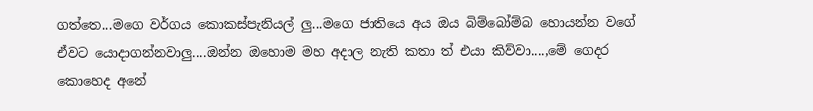ගත්තෙ...මගෙ වර්ගය කොකස්පැනියල් ලු...මගෙ ජාතියෙ අය ඔය බිම්බෝම්බ හොයන්න වගේ ඒවට යොදාගන්නවාලු....ඔන්න ඔහොම මහ අදාල නැති කතා ත් එයා කිව්වා....,මේ ගෙදර කොහෙද අනේ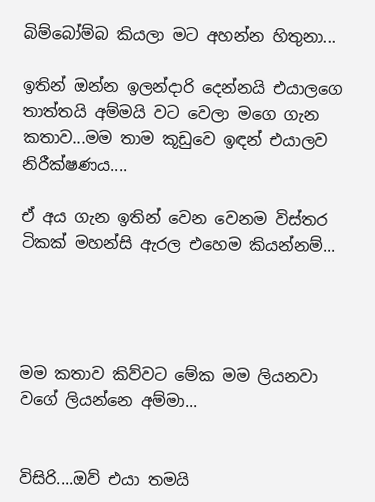බිම්බෝම්බ කියලා මට අහන්න හිතුනා...

ඉතින් ඔන්න ඉලන්දාරි දෙන්නයි එයාලගෙ තාත්තයි අම්මයි වට වෙලා මගෙ ගැන කතාව...මම තාම කූඩුවෙ ඉඳන් එයාලව නිරීක්ෂණය....

ඒ අය ගැන ඉතින් වෙන වෙනම විස්තර ටිකක් මහන්සි ඇරල එහෙම කියන්නම්...




මම කතාව කිව්වට මේක මම ලියනවා වගේ ලියන්නෙ අම්මා...


විසිරි....ඔව් එයා තමයි